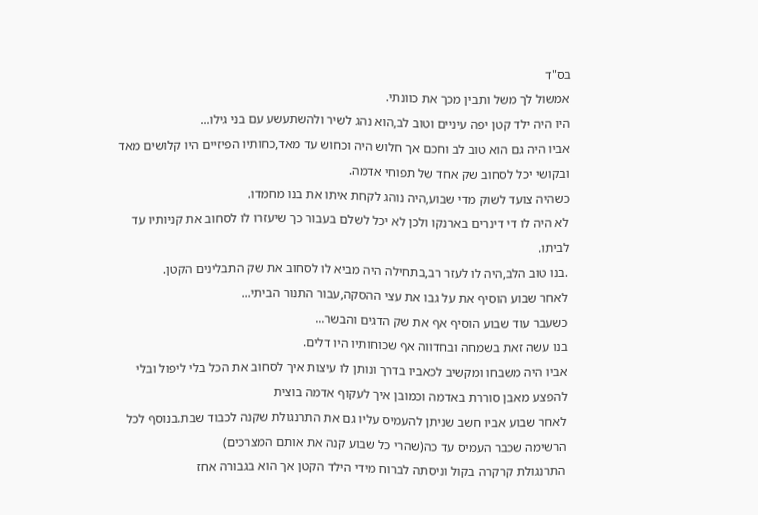בס"ד
אמשול לך משל ותבין מכך את כוונתי.
היו היה ילד קטן יפה עיניים וטוב לב,הוא נהג לשיר ולהשתעשע עם בני גילו...
אביו היה גם הוא טוב לב וחכם אך חלוש היה וכחוש עד מאד,כחותיו הפיזיים היו קלושים מאד ובקושי יכל לסחוב שק אחד של תפוחי אדמה.
כשהיה צועד לשוק מדי שבוע,היה נוהג לקחת איתו את בנו מחמדו.
לא היה לו די דינרים בארנקו ולכן לא יכל לשלם בעבור כך שיעזרו לו לסחוב את קניותיו עד לביתו.
.בנו טוב הלב,היה לו לעזר רב,בתחילה היה מביא לו לסחוב את שק התבלינים הקטן.
לאחר שבוע הוסיף את על גבו את עצי ההסקה,עבור התנור הביתי...
כשעבר עוד שבוע הוסיף אף את שק הדגים והבשר...
בנו עשה זאת בשמחה ובחדווה אף שכוחותיו היו דלים.
אביו היה משבחו ומקשיב לכאביו בדרך ונותן לו עיצות איך לסחוב את הכל בלי ליפול ובלי להפצע מאבן סוררת באדמה וכמובן איך לעקוף אדמה בוצית
לאחר שבוע אביו חשב שניתן להעמיס עליו גם את התרנגולת שקנה לכבוד שבת.בנוסף לכל הרשימה שכבר העמיס עד כה(שהרי כל שבוע קנה את אותם המצרכים)
התרנגולת קרקרה בקול וניסתה לברוח מידי הילד הקטן אך הוא בגבורה אחז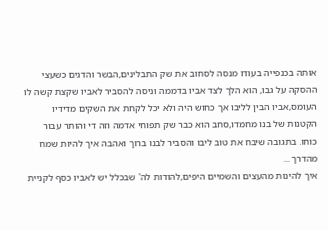אותה בכנפייה בעודו מנסה לסחוב את שק התבלינים,הבשר והדגים כשעצי ההסקה על גבו, הוא הלך לצד אביו בדממה וניסה להסביר לאביו שקצת קשה לו העומס,אביו הבין לליבו אך כחוש היה ולא יכל לקחת את השקים מדידיו הקטנות של בנו מחמדו,סחב הוא כבר שק תפוחי אדמה וזה די והותר עבור כוחו. בתגובה שיבח את טוב ליבו והסביר לבנו ברוך ואהבה איך להיות שמח מהדרך ...
איך להינות מהעצים והשמיים היפים,להודות לה' שבכלל יש לאביו כסף לקניית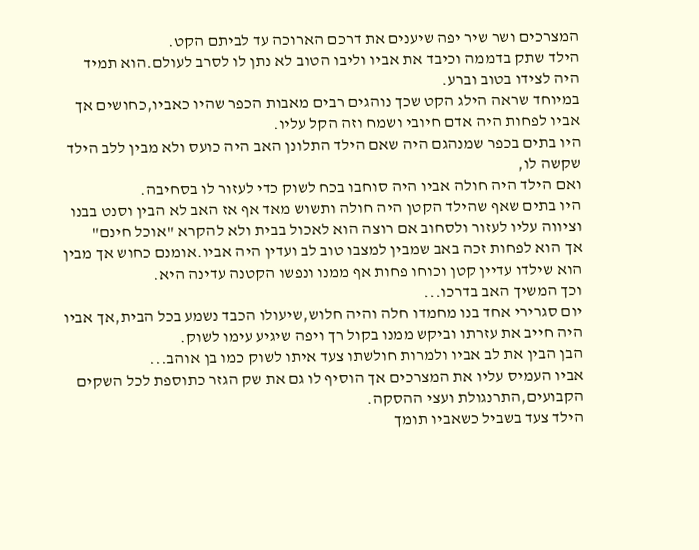המצרכים ושר שיר יפה שיענים את דרכם הארוכה עד לביתם הקט.
הילד שתק בדממה וכיבד את אביו וליבו הטוב לא נתן לו לסרב לעולם.הוא תמיד היה לצידו בטוב וברע.
במיוחד שראה הילג הקט שכך נוהגים רבים מאבות הכפר שהיו כאביו,כחושים אך אביו לפחות היה אדם חיובי ושמח וזה הקל עליו.
היו בתים בכפר שמנהגם היה שאם הילד התלונן האב היה כועס ולא מבין ללב הילד שקשה לו,
ואם הילד היה חולה אביו היה סוחבו בכח לשוק כדי לעזור לו בסחיבה.
היו בתים שאף שהילד הקטן היה חולה ותשוש מאד אף אז האב לא הבין וסנט בבנו וציווה עליו לעזור ולסחוב אם רוצה הוא לאכול בבית ולא להקרא "אוכל חינם"
אך הוא לפחות זכה באב שמבין למצבו טוב לב ועדין היה אביו.אומנם כחוש אך מבין הוא שילדו עדיין קטן וכוחו פחות אף ממנו ונפשו הקטנה עדינה היא.
וכך המשיך האב בדרכו...
יום סגרירי אחד בנו מחמדו חלה והיה חלוש,שיעולו הכבד נשמע בכל הבית,אך אביו היה חייב את עזרתו וביקש ממנו בקול רך ויפה שיגיע עימו לשוק.
הבן הבין את לב אביו ולמרות חולשתו צעד איתו לשוק כמו בן אוהב...
אביו העמיס עליו את המצרכים אך הוסיף לו גם את שק הגזר כתוספת לכל השקים הקבועים,התרנגולת ועצי ההסקה.
הילד צעד בשביל כשאביו תומך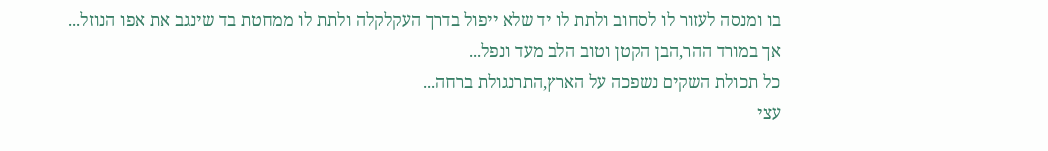בו ומנסה לעזור לו לסחוב ולתת לו יד שלא ייפול בדרך העקלקלה ולתת לו ממחטת בד שינגב את אפו הנוזל...
אך במורד ההר,הבן הקטן וטוב הלב מעד ונפל...
כל תכולת השקים נשפכה על הארץ,התרנגולת ברחה...
עצי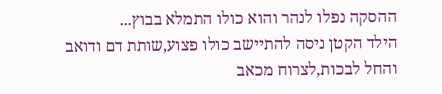ההסקה נפלו לנהר והוא כולו התמלא בבוץ...
הילד הקטן ניסה להתיישב כולו פצוע,שותת דם ודואב והחל לבכות,לצרוח מכאב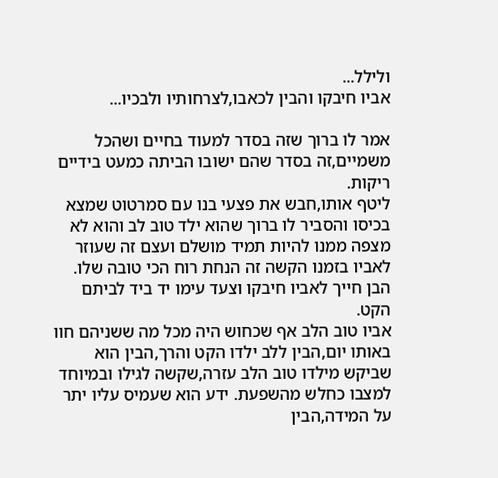ולילל...
אביו חיבקו והבין לכאבו,לצרחותיו ולבכיו...

אמר לו ברוך שזה בסדר למעוד בחיים ושהכל משמיים,זה בסדר שהם ישובו הביתה כמעט בידיים ריקות.
ליטף אותו,חבש את פצעי בנו עם סמרטוט שמצא בכיסו והסביר לו ברוך שהוא ילד טוב לב והוא לא מצפה ממנו להיות תמיד מושלם ועצם זה שעוזר לאביו בזמנו הקשה זה הנחת רוח הכי טובה שלו.
הבן חייך לאביו חיבקו וצעד עימו יד ביד לביתם הקט.
אביו טוב הלב אף שכחוש היה מכל מה ששניהם חוו באותו יום,הבין ללב ילדו הקט והרך,הבין הוא שביקש מילדו טוב הלב עזרה,שקשה לגילו ובמיוחד למצבו כחלש מהשפעת. ידע הוא שעמיס עליו יתר על המידה,הבין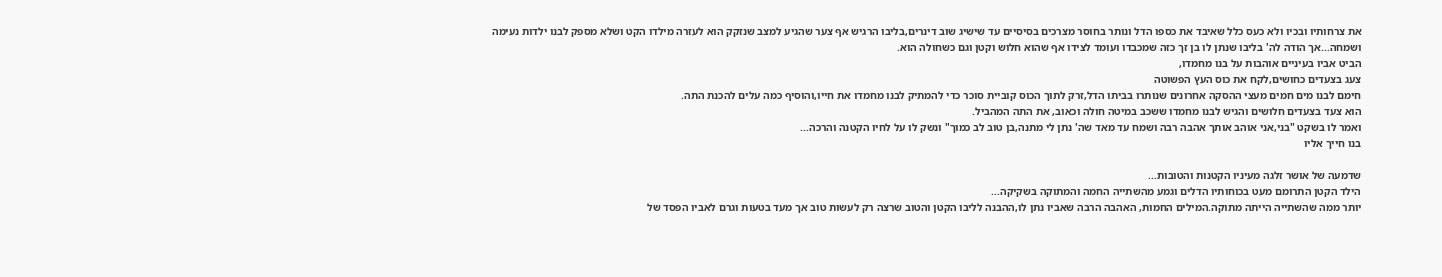את צרחותיו ובכיו ולא כעס כלל שאיבד את כספו הדל ונותר בחוסר מצרכים בסיסיים עד שישיג שוב דינרים,בליבו הרגיש אף צער שהגיע למצב שנזקק הוא לעזרה מילדו הקט ושלא מספק לבנו ילדות נעימה ושמחה...אך הודה לה' בליבו שנתן לו בן זך כזה שמכבדו ועומד לצידו אף שהוא חלוש וקטן וגם כשחולה הוא.
הביט אביו בעיניים אוהבות על בנו מחמדו,
צעג בצעדים כחושים,לקח את כוס העץ הפשוטה
חימם לבנו מים חמים מעצי ההסקה אחרונים שנותרו בביתו הדל,זרק לתוך הכוס קוביית סוכר כדי להמתיק לבנו מחמדו את חייו,והוסיף כמה עלים להכנת התה.
הוא צעד בצעדים חלושים והגיש לבנו מחמדו ששכב במיטה חולה וכאוב, את התה המהביל.
ואמר לו בשקט "בני,אני אוהב אותך אהבה רבה ושמח עד מאד שה' נתן לי מתנה,בן טוב לב כמוך" ונשק לו על לחיו הקטנה והרכה...
בנו חייך אליו

שדמעה של אושר זלגה מעיניו הקטנות והטובות...
הילד הקטן התרומם מעט בכוחותיו הדלים וגמע מהשתייה החמה והמתוקה בשקיקה...
יותר ממה שהשתייה הייתה מתוקה.המילים החמות, האהבה הרבה שאביו נתן לו,ההבנה לליבו הקטן והטוב שרצה רק לעשות טוב אך מעד בטעות וגרם לאביו הפסד של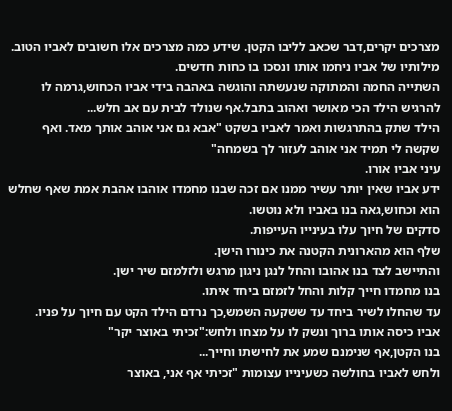מצרכים יקרים,דבר שכאב לליבו הקטן. שידע כמה מצרכים אלו חשובים לאביו הטוב.
מילותיו של אביו ניחמו אותו ונסכו בו כחות חדשים.
השתייה החמה והמתוקה שנעשתה והוגשה באהבה בידי אביו הכחוש,גרמה לו להרגיש הילד הכי מאושר ואהוב בתבל.אף שנולד לבית עם אב חלש...
הילד שתק בהתרגשות ואמר לאביו בשקט "אבא גם אני אוהב אותך מאד. ואף שקשה לי תמיד אני אוהב לעזור לך בשמחה"
עיני אביו אורו.
ידע אביו שאין יותר עשיר ממנו אם זכה שבנו מחמדו אוהבו אהבת אמת שאף שחלש הוא וכחוש,גאה בנו באביו ולא נוטשו.
סדקים של חיוך עלו בעינייו העייפות.
שלף הוא מהארונית הקטנה את כינורו הישן.
והתיישב לצד בנו אהובו והחל לנגן ניגון מרגש ולזלמזם שיר ישן.
בנו מחמדו חייך קלות והחל לזמזם ביחד איתו.
עד שהחלו לשיר ביחד עד ששקעה השמש,כך נרדם הילד הקט עם חיוך על פניו.
אביו כיסה אותו ברוך ונשק לו על מצחו ולחש:"זכיתי באוצר יקר"
בנו הקטן,אף שנימנם שמע את לחישתו וחייך...
ולחש לאביו בחולשה כשעינייו עצומות "זכיתי אף אני, באוצר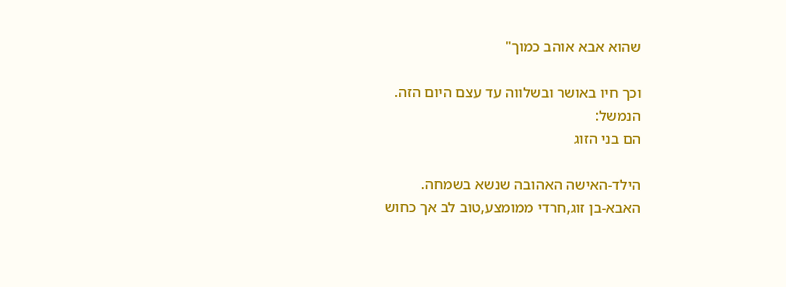שהוא אבא אוהב כמוך"

וכך חיו באושר ובשלווה עד עצם היום הזה.
הנמשל:
הם בני הזוג

הילד-האישה האהובה שנשא בשמחה.
האבא-בן זוג,חרדי ממומצע,טוב לב אך כחוש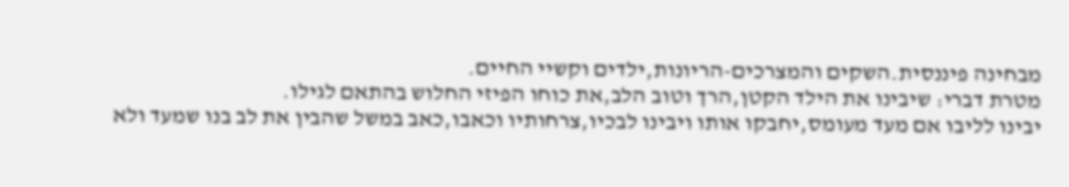מבחינה פיננסית.השקים והמצרכים-הריונות,ילדים וקשיי החיים.
מטרת דברי: שיבינו את הילד הקטן,הרך וטוב הלב,את כוחו הפיזי החלוש בהתאם לגילו.
יבינו לליבו אם מעד מעומס,יחבקו אותו ויבינו לבכיו,צרחותיו וכאבו,כאב במשל שהבין את לב בנו שמעד ולא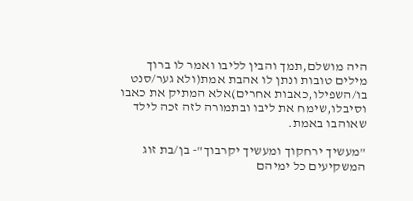היה מושלם,תמך והבין לליבו ואמר לו ברוך מילים טובות ונתן לו אהבת אמת(ולא גער/סנט בו/השפילו,כאבות אחרים)אלא המתיק את כאבו וסיבלו,שימח את ליבו ובתמורה לזה זכה לילד שאוהבו באמת.

"מעשיך ירחקוך ומעשיך יקרבוך"- בן/בת זוג המשקיעים כל ימיהם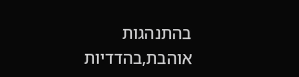בהתנהגות אוהבת,בהדדיות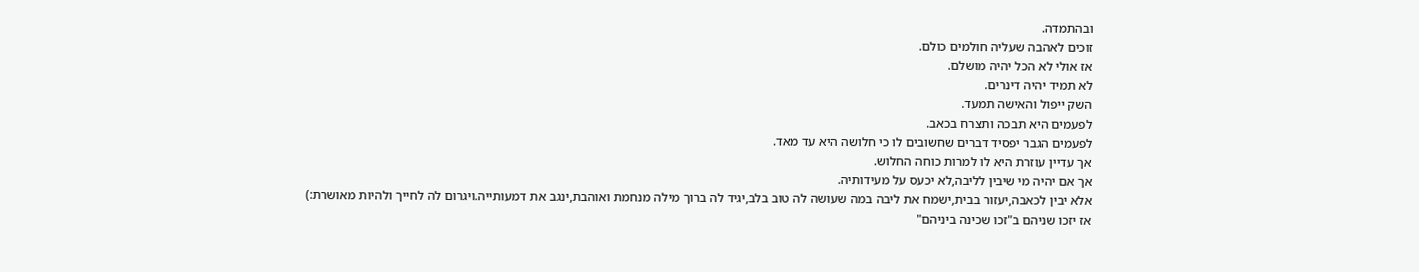ובהתמדה.
זוכים לאהבה שעליה חולמים כולם.
אז אולי לא הכל יהיה מושלם.
לא תמיד יהיה דינרים.
השק ייפול והאישה תמעד.
לפעמים היא תבכה ותצרח בכאב.
לפעמים הגבר יפסיד דברים שחשובים לו כי חלושה היא עד מאד.
אך עדיין עוזרת היא לו למרות כוחה החלוש.
אך אם יהיה מי שיבין לליבה,לא יכעס על מעידותיה.
אלא יבין לכאבה,יעזור בבית,ישמח את ליבה במה שעושה לה טוב בלב,יגיד לה ברוך מילה מנחמת ואוהבת,ינגב את דמעותייה.ויגרום לה לחייך ולהיות מאושרת:)
אז יזכו שניהם ב"זכו שכינה ביניהם"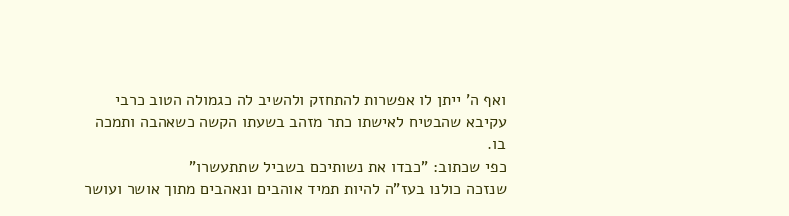ואף ה' ייתן לו אפשרות להתחזק ולהשיב לה כגמולה הטוב כרבי עקיבא שהבטיח לאישתו כתר מזהב בשעתו הקשה כשאהבה ותמכה בו.
כפי שכתוב: "כבדו את נשותיכם בשביל שתתעשרו"
שנזכה כולנו בעז"ה להיות תמיד אוהבים ונאהבים מתוך אושר ועושר